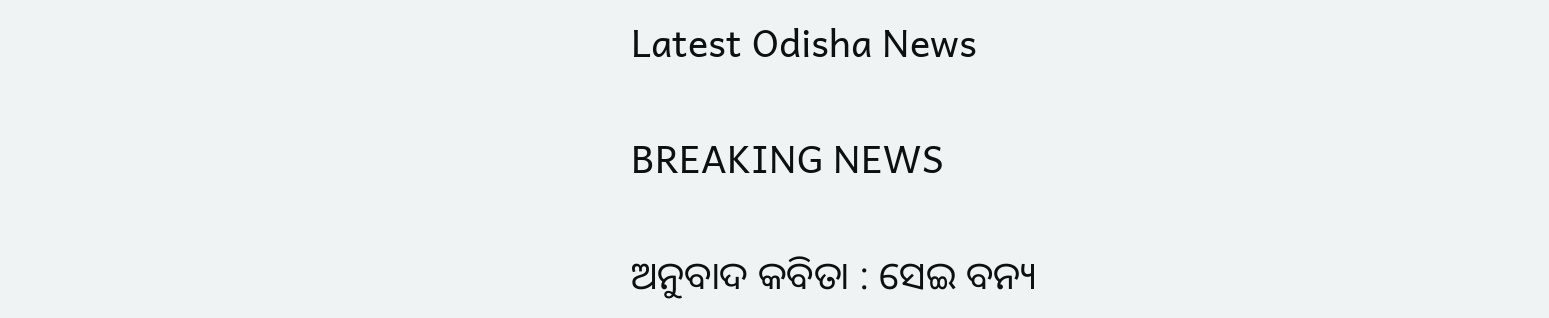Latest Odisha News

BREAKING NEWS

ଅନୁବାଦ କବିତା : ସେଇ ବନ୍ୟ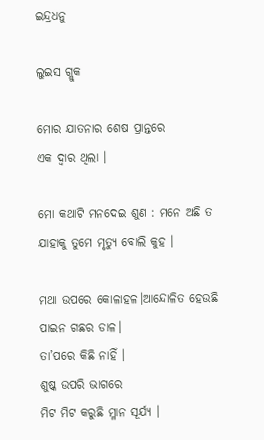ଇନ୍ଦ୍ରଧନୁ

ଲୁଇସ ଗ୍ଲୁକ

ମୋର ଯାତନାର ଶେଷ ପ୍ରାନ୍ତରେ
ଏକ ଦ୍ୱାର ଥିଲା ।

ମୋ କଥାଟି ମନଦେଇ ଶୁଣ : ମନେ ଅଛି ତ
ଯାହାକୁ ତୁମେ ମୃତ୍ୟୁ ବୋଲି କୁହ ।

ମଥା ଉପରେ କୋଳାହଳ।ଆନ୍ଦୋଳିତ ହେଉଛି ପାଇନ ଗଛର ଡାଳ।
ତା’ପରେ କିଛି ନାହିଁ ।
ଶୁଷ୍କ ଉପରି ଭାଗରେ
ମିଟ ମିଟ କରୁଛି ମ୍ଳାନ ସୂର୍ଯ୍ୟ ।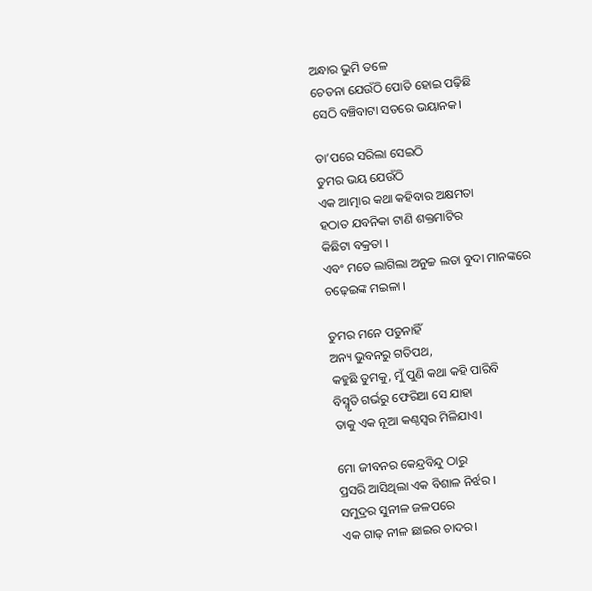ଅନ୍ଧାର ଭୁମି ତଳେ
ଚେତନା ଯେଉଁଠି ପୋତି ହୋଇ ପଢ଼ିଛି
ସେଠି ବଞ୍ଚିବାଟା ସତରେ ଭୟାନକ।

ତା’ପରେ ସରିଲା ସେଇଠି
ତୁମର ଭୟ ଯେଉଁଠି
ଏକ ଆତ୍ମାର କଥା କହିବାର ଅକ୍ଷମତା
ହଠାତ ଯବନିକା ଟାଣି ଶକ୍ତମାଟିର
କିଛିଟା ବକ୍ରତା ।
ଏବଂ ମତେ ଲାଗିଲା ଅନୁଚ୍ଚ ଲତା ବୁଦା ମାନଙ୍କରେ
ଚଢ଼େଇଙ୍କ ମଇଳା ।

ତୁମର ମନେ ପଡୁନାହିଁ
ଅନ୍ୟ ଭୁବନରୁ ଗତିପଥ,
କହୁଛି ତୁମକୁ, ମୁଁ ପୁଣି କଥା କହି ପାରିବି
ବିସ୍ମୃତି ଗର୍ଭରୁ ଫେରିଆ ସେ ଯାହା
ତାକୁ ଏକ ନୂଆ କଣ୍ଠସ୍ୱର ମିଳିଯାଏ।

ମୋ ଜୀବନର କେନ୍ଦ୍ରବିନ୍ଦୁ ଠାରୁ
ପ୍ରସରି ଆସିଥିଲା ଏକ ବିଶାଳ ନିର୍ଝର ।
ସମୁଦ୍ରର ସୁନୀଳ ଜଳପରେ
ଏକ ଗାଢ଼ ନୀଳ ଛାଇର ଚାଦର।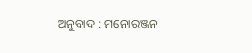ଅନୁବାଦ : ମନୋରଞ୍ଜନ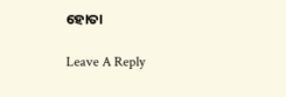ହୋତା

Leave A Reply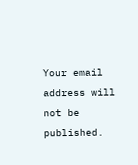Your email address will not be published.